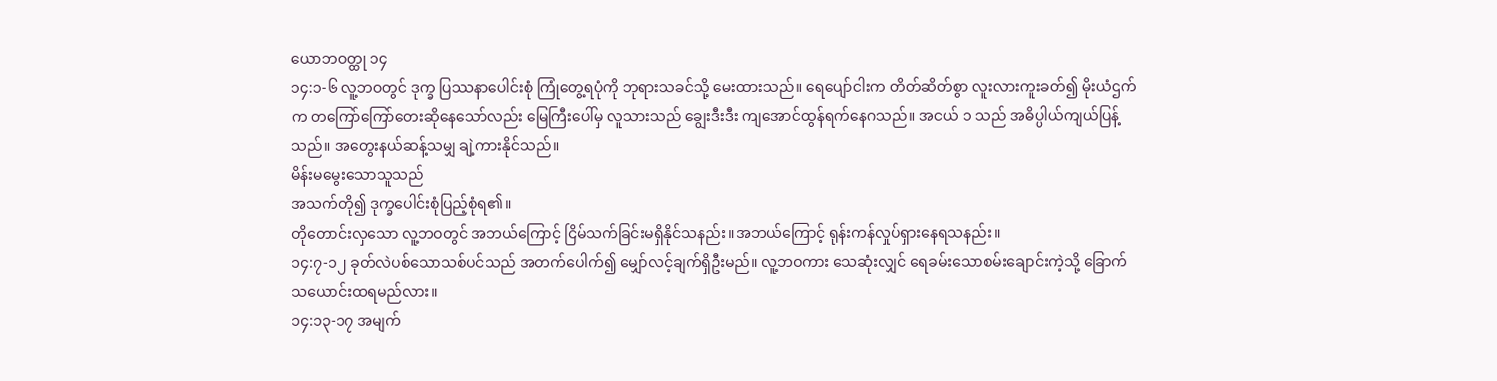ယောဘဝတ္ထု ၁၄
၁၄:၁-၆ လူ့ဘဝတွင် ဒုက္ခ ပြဿနာပေါင်းစုံ ကြုံတွေ့ရပုံကို ဘုရားသခင်သို့ မေးထားသည်။ ရေပျော်ငါးက တိတ်ဆိတ်စွာ လူးလားကူးခတ်၍ မိုးယံဌက်က တကြော်ကြော်တေးဆိုနေသော်လည်း မြေကြီးပေါ်မှ လူသားသည် ချွေးဒီးဒီး ကျအောင်ထွန်ရက်နေဂသည်။ အငယ် ၁ သည် အဓိပ္ပါယ်ကျယ်ပြန့်သည်။ အတွေးနယ်ဆန့်သမျှ ချဲ့ကားနိုင်သည်။
မိန်းမမွေးသောသူသည်
အသက်တို၍ ဒုက္ခပေါင်းစုံပြည့်စုံရ၏။
တိုတောင်းလှသော လူ့ဘဝတွင် အဘယ်ကြောင့် ငြိမ်သက်ခြင်းမရှိနိုင်သနည်း။အဘယ်ကြောင့် ရုန်းကန်လှုပ်ရှားနေရသနည်း။
၁၄:၇-၁၂ ခုတ်လဲပစ်သောသစ်ပင်သည် အတက်ပေါက်၍ မျှော်လင့်ချက်ရှိဦးမည်။ လူ့ဘဝကား သေဆုံးလျှင် ရေခမ်းသောစမ်းချောင်းကဲ့သို့ ခြောက်သယောင်းထရမည်လား။
၁၄:၁၃-၁၇ အမျက်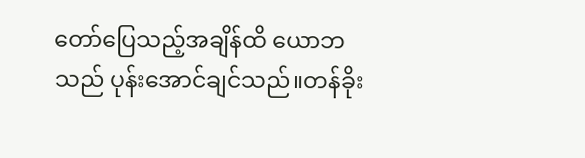တော်ပြေသည့်အချိန်ထိ ယောဘသည် ပုန်းအောင်ချင်သည်။တန်ခိုး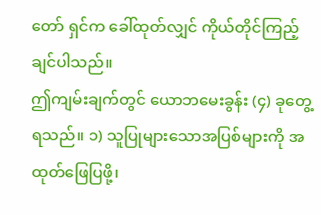တော် ရှင်က ခေါ်ထုတ်လျှင် ကိုယ်တိုင်ကြည့်ချင်ပါသည်။
ဤကျမ်းချက်တွင် ယောဘမေးခွန်း (၄) ခုတွေ့ရသည်။ ၁) သူပြုများသောအပြစ်များကို အထုတ်ဖြေပြဖို့၊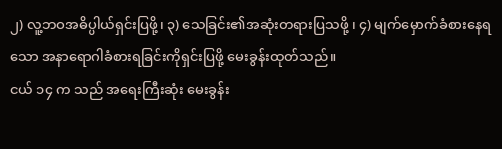၂) လူ့ဘဝအဓိပ္ပါယ်ရှင်းပြဖို့၊ ၃) သေခြင်း၏အဆုံးတရားပြသဖို့ ၊ ၄) မျက်မှောက်ခံစားနေရသော အနာရောဂါခံစားရခြင်းကိုရှင်းပြဖို့ မေးခွန်းထုတ်သည်။
ငယ် ၁၄ က သည် အရေးကြီးဆုံး မေးခွန်း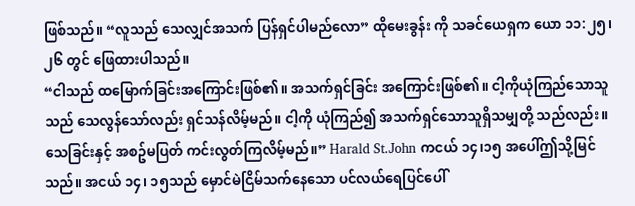ဖြစ်သည်။ “လူသည် သေလျှင်အသက် ပြန်ရှင်ပါမည်လော” ထိုမေးခွန်း ကို သခင်ယေရှက ယော ၁၁:၂၅၊၂၆ တွင် ဖြေထားပါသည်။
“ငါသည် ထမြောက်ခြင်းအကြောင်းဖြစ်၏။ အသက်ရှင်ခြင်း အကြောင်းဖြစ်၏။ ငါ့ကိုယုံကြည်သောသူသည် သေလွန်သော်လည်း ရှင်သန်လိမ့်မည်။ ငါ့ကို ယုံကြည်၍ အသက်ရှင်သောသူရှိသမျှတို့ သည်လည်း။ သေခြင်းနှင့် အစဥ်မပြတ် ကင်းလွတ်ကြလိမ့်မည်။” Harald St.John ကငယ် ၁၄၊၁၅ အပေါ်ဤသို့မြင်သည်။ အငယ် ၁၄၊ ၁၅သည် မှောင်မဲငြိမ်သက်နေသော ပင်လယ်ရေပြင်ပေါ်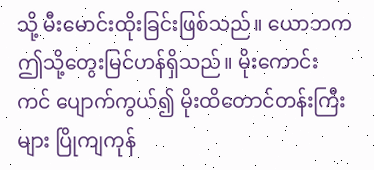သို့ မီးမောင်းထိုးခြင်းဖြစ်သည်။ ယောဘက ဤသို့တွေးမြင်ဟန်ရှိသည်။ မိုးကောင်း ကင် ပျောက်ကွယ်၍ မိုးထိတောင်တန်းကြီးများ ပြိုကျကုန်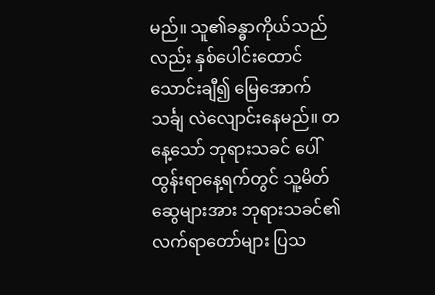မည်။ သူ၏ခန္ဓာကိုယ်သည်လည်း နှစ်ပေါင်းထောင်သောင်းချီ၍ မြေအောက်သင်္ချ လဲလျောင်းနေမည်။ တနေ့သော် ဘုရားသခင် ပေါ်ထွန်းရာနေ့ရက်တွင် သူ့မိတ်ဆွေများအား ဘုရားသခင်၏လက်ရာတော်များ ပြသ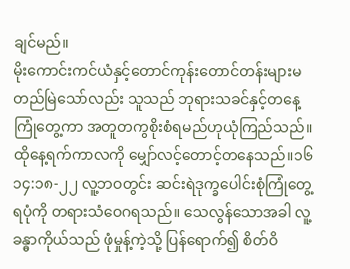ချင်မည်။
မိုးကောင်းကင်ယံနှင့်တောင်ကုန်းတောင်တန်းများမတည်မြဲသော်လည်း သူသည် ဘုရားသခင်နှင့်တနေ့ကြုံတွေ့ကာ အတူတကွစိုးစံရမည်ဟုယုံကြည်သည်။ထိုနေ့ရက်ကာလကို မျှော်လင့်တောင့်တနေသည်။၁၆
၁၄:၁၈-၂၂ လူ့ဘဝတွင်း ဆင်းရဲဒုက္ခပေါင်းစုံကြုံတွေ့ရပုံကို တရားသံဝေဂရသည်။ သေလွန်သောအခါ လူ့ခန္ဓာကိုယ်သည် ဖုံမှုန့်ကဲ့သို့ ပြန်ရောက်၍ စိတ်ဝိ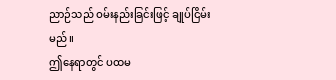ညာဉ်သည် ဝမ်းနည်းခြင်းဖြင့် ချုပ်ငြိမ်းမည်။
ဤနေရာတွင် ပထမ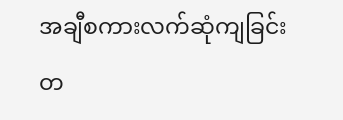အချီစကားလက်ဆုံကျခြင်းတ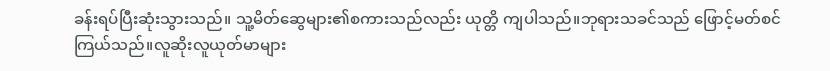ခန်းရပ်ပြီးဆုံးသွားသည်။ သူ့မိတ်ဆွေများ၏စကားသည်လည်း ယုတ္တိ ကျပါသည်။ဘုရားသခင်သည် ဖြောင့်မတ်စင်ကြယ်သည်။လူဆိုးလူယုတ်မာများ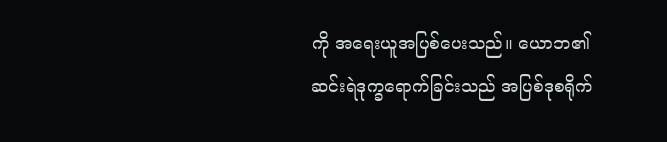ကို အရေးယူအပြစ်ပေးသည်။ ယောဘ၏ ဆင်းရဲဒုက္ခရောက်ခြင်းသည် အပြစ်ဒုစရိုက်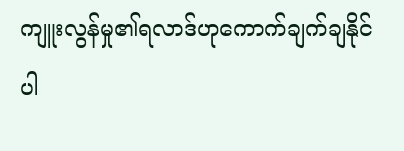ကျူးလွန်မှု၏ရလာဒ်ဟုကောက်ချက်ချနိုင်ပါ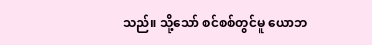သည်။ သို့သော် စင်စစ်တွင်မူ ယောဘ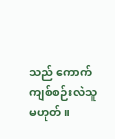သည် ကောက်ကျစ်စဉ်းလဲသူမဟုတ်။